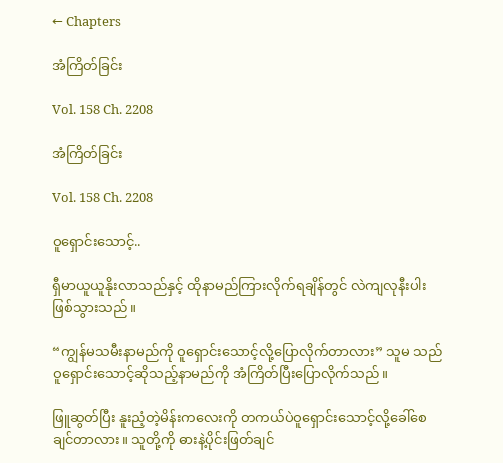← Chapters

အံကြိတ်ခြင်း

Vol. 158 Ch. 2208

အံကြိတ်ခြင်း

Vol. 158 Ch. 2208

ဝူရှောင်းသောင့်..

ရှီမာယူယူနိုးလာသည်နှင့် ထိုနာမည်ကြားလိုက်ရချိန်တွင် လဲကျလုနီးပါး ဖြစ်သွားသည်။

“ကျွန်မသမီးနာမည်ကို ဝူရှောင်းသောင့်လို့ပြောလိုက်တာလား” သူမ သည် ဝူရှောင်းသောင့်ဆိုသည့်နာမည်ကို အံကြိတ်ပြီးပြောလိုက်သည်။

ဖြူဆွတ်ပြီး နူးညံ့တဲ့မိန်းကလေးကို တကယ်ပဲဝူရှောင်းသောင့်လို့ခေါ်စေ ချင်တာလား။ သူတို့ကို ဓားနဲ့ပိုင်းဖြတ်ချင်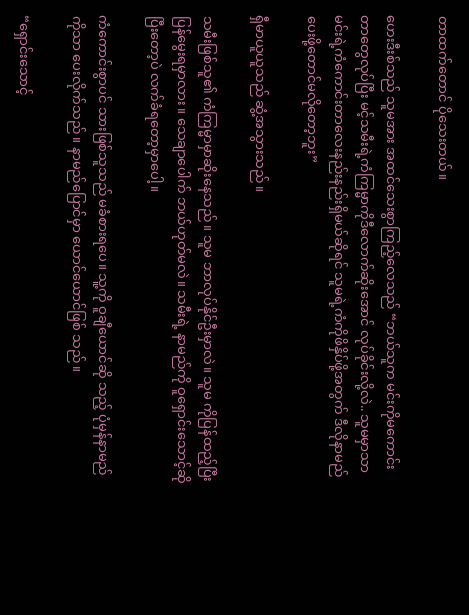တာထက်တောင် ပိုသေးတယ်။

ဟေးဒီးစ်သည် သူမအား အထင်သေးစွာကြည့်လေသည် “ဘယ်သူက မင်းကိုမကောင်းတာတွေလုပ်ပြီး မင့်သမီးရဲ့ကံကြမ္မာကိုဒီလောက်ဆိုးအောင် လုပ်ခိုင်းလို့လဲ.. သူမမှာသာ မင်းရဲ့ကံကောင်းတာလေးနည်းနည်းရှိမယ်ဆိုရင် သူမရဲ့ကံကိုဖိနှိပ်ဖို့အတွက် ဒီလိုနာမည်ပေးဖို့တောင်မလိုတော့ဘူး”

ရှီမာယူယူသည် ဆွံ့အသွားသည်။

သမီးဖြစ်သူ၏ ကံကြမ္မာမှာဆိုးနေသည်။ သူမ ဘာလုပ်နိုင်ဦးမှာလဲ။ သူမ ကိုပြန်ထည့်ပြီး ပြန်မွေးရမှာလား။ သေချာပေါက် ဘယ်ဟုတ်မလဲ။ သမီးရဲ့ နာမည်ကို ဝူရှောင်းသောင့်ဆိုပြီးတော့ပဲ လက်ခံရတော့မှာပေါ့။

ကံကောင်းစွာပင် သားဖြစ်သူသည် မခံစားရပေ။ သူ့ကို ဝူချီယောင်ဆို သည့် ပုံမှန်နာမည်ကိုသာ ပေးလိုက်သည်။ နာမည်ပြောင်မှာ ယောင်ယောင်ဖြစ် သည်။

“ရှောင်းသောင့်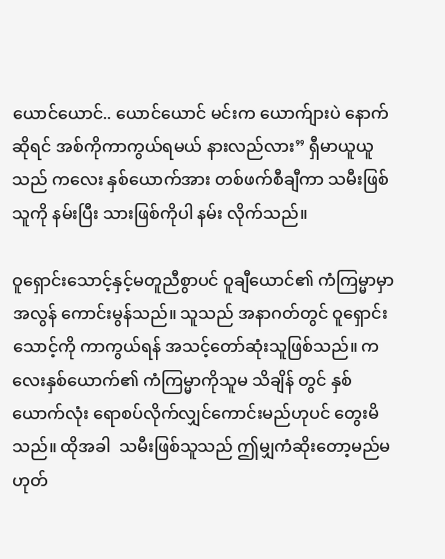ယောင်ယောင်.. ယောင်ယောင် မင်းက ယောက်ျားပဲ နောက်ဆိုရင် အစ်ကိုကာကွယ်ရမယ် နားလည်လား” ရှီမာယူယူသည် ကလေး နှစ်ယောက်အား တစ်ဖက်စီချီကာ သမီးဖြစ်သူကို နမ်းပြီး သားဖြစ်ကိုပါ နမ်း လိုက်သည်။

ဝူရှောင်းသောင့်နှင့်မတူညီစွာပင် ဝူချီယောင်၏ ကံကြမ္မာမှာ အလွန် ကောင်းမွန်သည်။ သူသည် အနာဂတ်တွင် ဝူရှောင်းသောင့်ကို ကာကွယ်ရန် အသင့်တော်ဆုံးသူဖြစ်သည်။ ကလေးနှစ်ယောက်၏ ကံကြမ္မာကိုသူမ သိချိန် တွင် နှစ်ယောက်လုံး ရောစပ်လိုက်လျှင်ကောင်းမည်ဟုပင် တွေးမိသည်။ ထိုအခါ  သမီးဖြစ်သူသည် ဤမျှကံဆိုးတော့မည်မဟုတ်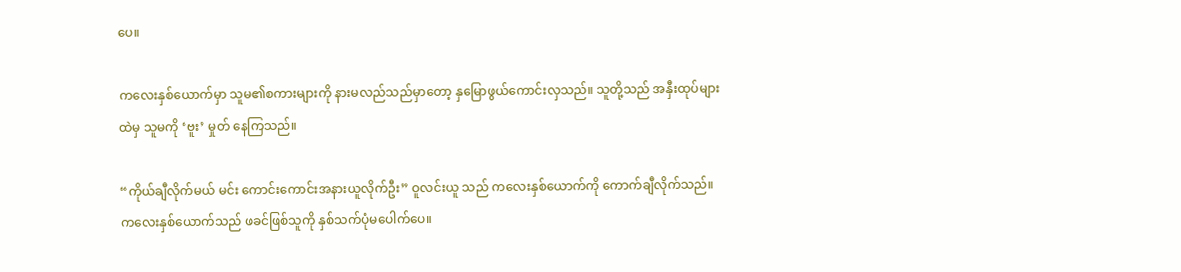ပေ။

ကလေးနှစ်ယောက်မှာ သူမ၏စကားများကို နားမလည်သည်မှာတော့ နှမြောဖွယ်ကောင်းလှသည်။ သူတို့သည် အနှီးထုပ်များထဲမှ သူမကို ‘ဗူး’ မှုတ် နေကြသည်။

“ကိုယ်ချီလိုက်မယ် မင်း ကောင်းကောင်းအနားယူလိုက်ဦး” ဝူလင်းယူ သည် ကလေးနှစ်ယောက်ကို ကောက်ချီလိုက်သည်။ ကလေးနှစ်ယောက်သည် ဖခင်ဖြစ်သူကို နှစ်သက်ပုံမပေါက်ပေ။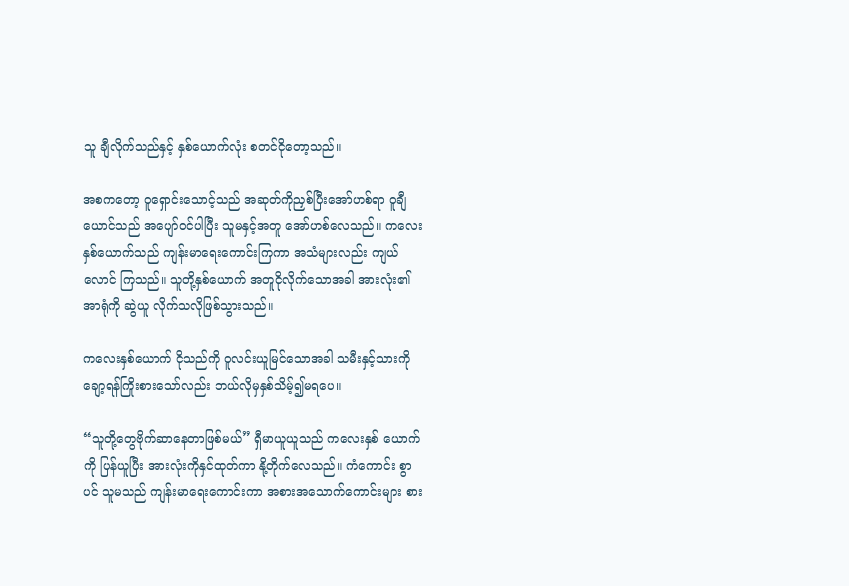သူ ချီလိုက်သည်နှင့် နှစ်ယောက်လုံး စတင်ငိုတော့သည်။

အစကတော့ ဝူရှောင်းသောင့်သည် အဆုတ်ကိုညှစ်ပြီးအော်ဟစ်ရာ ဝူချီယောင်သည် အပျော်ဝင်ပါပြီး သူမနှင့်အတူ အော်ဟစ်လေသည်။ ကလေး နှစ်ယောက်သည် ကျန်းမာရေးကောင်းကြကာ အသံများလည်း ကျယ်လောင် ကြသည်။ သူတို့နှစ်ယောက် အတူငိုလိုက်သောအခါ အားလုံး၏ အာရုံကို ဆွဲယူ လိုက်သလိုဖြစ်သွားသည်။

ကလေးနှစ်ယောက် ငိုသည်ကို ဝူလင်းယူမြင်သောအခါ သမီးနှင့်သားကို ချော့ရန်ကြိုးစားသော်လည်း ဘယ်လိုမှနှစ်သိမ့်၍မရပေ။

“သူတို့တွေဗိုက်ဆာနေတာဖြစ်မယ်” ရှီမာယူယူသည် ကလေးနှစ် ယောက်ကို ပြန်ယူပြီး အားလုံးကိုနှင်ထုတ်ကာ နို့တိုက်လေသည်။ ကံကောင်း စွာပင် သူမသည် ကျန်းမာရေးကောင်းကာ အစားအသောက်ကောင်းများ စား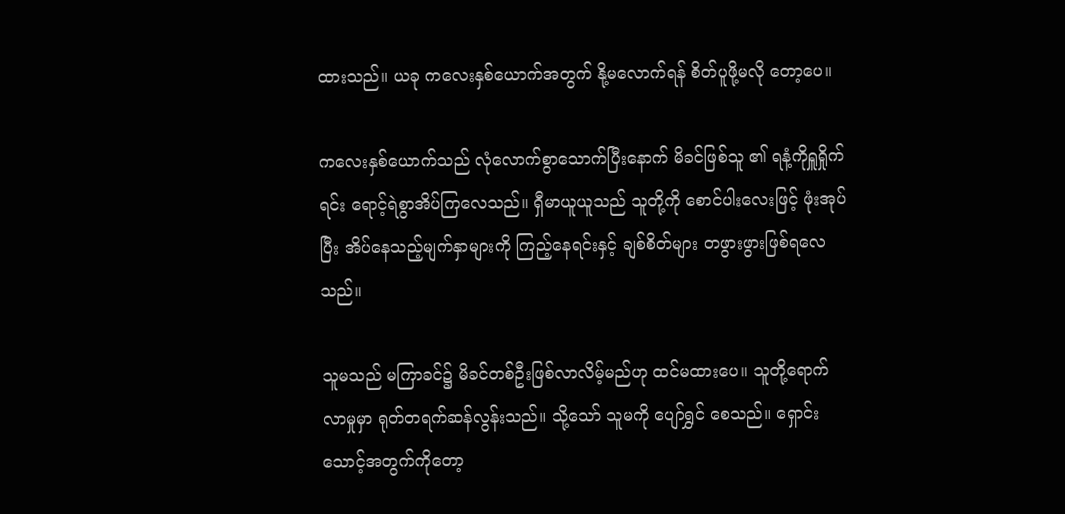ထားသည်။ ယခု ကလေးနှစ်ယောက်အတွက် နို့မလောက်ရန် စိတ်ပူဖို့မလို တော့ပေ။

ကလေးနှစ်ယောက်သည် လုံလောက်စွာသောက်ပြီးနောက် မိခင်ဖြစ်သူ ၏ ရနံ့ကိုရှူရှိုက်ရင်း ရောင့်ရဲစွာအိပ်ကြလေသည်။ ရှီမာယူယူသည် သူတို့ကို စောင်ပါးလေးဖြင့် ဖုံးအုပ်ပြီး အိပ်နေသည့်မျက်နှာများကို ကြည့်နေရင်းနှင့် ချစ်စိတ်များ တဖွားဖွားဖြစ်ရလေသည်။

သူမသည် မကြာခင်၌ မိခင်တစ်ဦးဖြစ်လာလိမ့်မည်ဟု ထင်မထားပေ။ သူတို့ရောက်လာမှုမှာ ရုတ်တရက်ဆန်လွန်းသည်။ သို့သော် သူမကို ပျော်ရွှင် စေသည်။ ရှောင်းသောင့်အတွက်ကိုတော့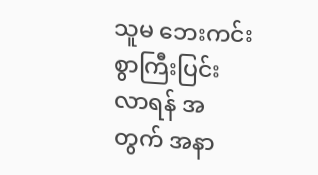သူမ ဘေးကင်းစွာကြီးပြင်းလာရန် အတွက် အနာ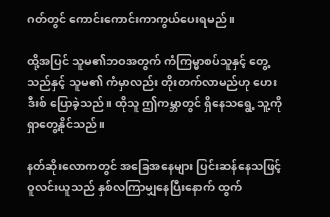ဂတ်တွင် ကောင်းကောင်းကာကွယ်ပေးရမည်။

ထို့အပြင် သူမ၏ဘဝအတွက် ကံကြမ္မာစပ်သူနှင့် တွေ့သည်နှင့် သူမ၏ ကံမှာလည်း တိုးတက်လာမည်ဟု ဟေးဒီးစ် ပြောခဲ့သည်။ ထိုသူ ဤကမ္ဘာတွင် ရှိနေသရွေ့ သူ့ကိုရှာတွေ့နိုင်သည်။

နတ်ဆိုးလောကတွင် အခြေအနေများ ပြင်းဆန်နေသဖြင့် ဝူလင်းယူသည် နှစ်လကြာမျှနေပြီးနောက် ထွက်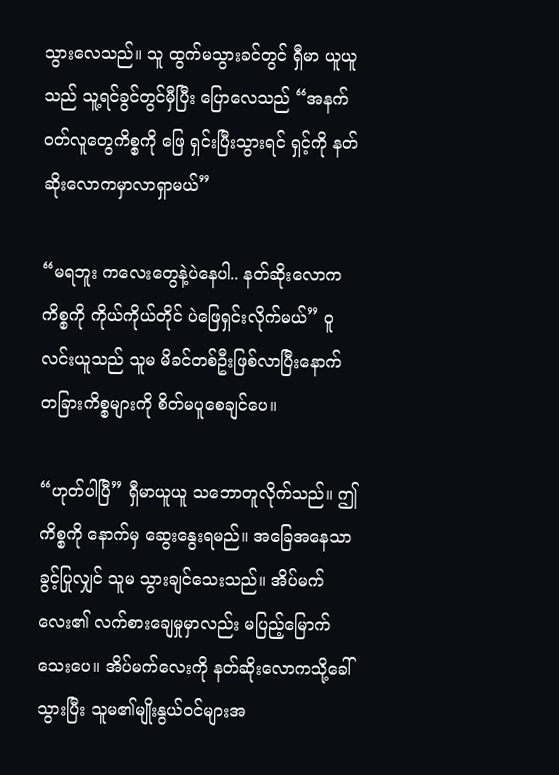သွားလေသည်။ သူ ထွက်မသွားခင်တွင် ရှီမာ ယူယူသည် သူ့ရင်ခွင်တွင်မှီပြီး ပြောလေသည် “အနက်ဝတ်လူတွေကိစ္စကို ဖြေ ရှင်းပြီးသွားရင် ရှင့်ကို နတ်ဆိုးလောကမှာလာရှာမယ်”

“မရဘူး ကလေးတွေနဲ့ပဲနေပါ.. နတ်ဆိုးလောကကိစ္စကို ကိုယ်ကိုယ်တိုင် ပဲဖြေရှင်းလိုက်မယ်” ဝူလင်းယူသည် သူမ မိခင်တစ်ဦးဖြစ်လာပြီးနောက် တခြားကိစ္စများကို စိတ်မပူစေချင်ပေ။

“ဟုတ်ပါပြီ” ရှီမာယူယူ သဘောတူလိုက်သည်။ ဤကိစ္စကို နောက်မှ ဆွေးနွေးရမည်။ အခြေအနေသာခွင့်ပြုလျှင် သူမ သွားချင်သေးသည်။ အိပ်မက် လေး၏ လက်စားချေမှုမှာလည်း မပြည့်မြောက်သေးပေ။ အိပ်မက်လေးကို နတ်ဆိုးလောကသို့ခေါ်သွားပြီး သူမ၏မျိုးနွယ်ဝင်များအ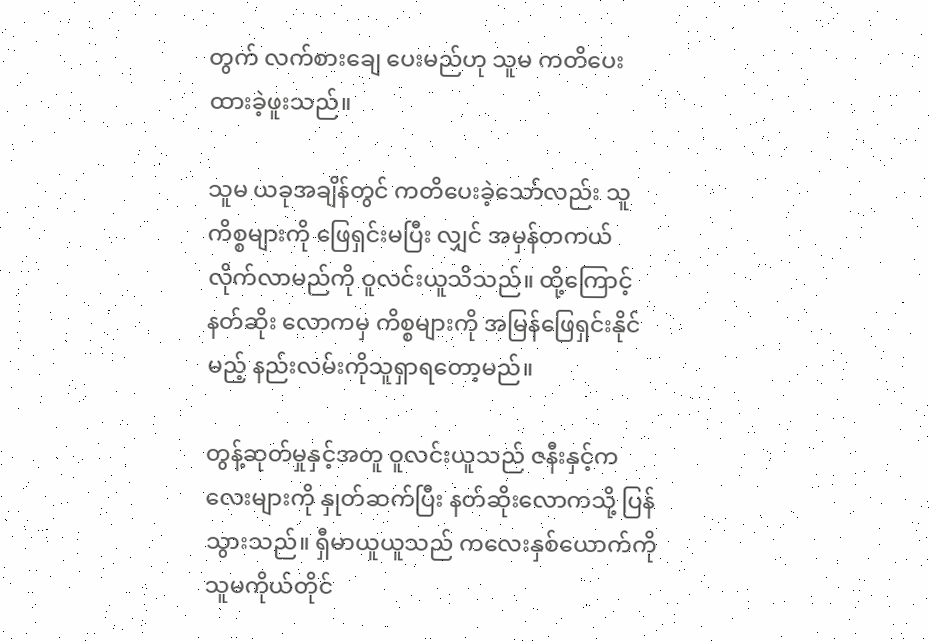တွက် လက်စားချေ ပေးမည်ဟု သူမ ကတိပေးထားခဲ့ဖူးသည်။

သူမ ယခုအချိန်တွင် ကတိပေးခဲ့သော်လည်း သူ ကိစ္စများကို ဖြေရှင်းမပြီး လျှင် အမှန်တကယ် လိုက်လာမည်ကို ဝူလင်းယူသိသည်။ ထို့ကြောင့် နတ်ဆိုး လောကမှ ကိစ္စများကို အမြန်ဖြေရှင်းနိုင်မည့် နည်းလမ်းကိုသူရှာရတော့မည်။

တွန့်ဆုတ်မှုနှင့်အတူ ဝူလင်းယူသည် ဇနီးနှင့်ကလေးများကို နှုတ်ဆက်ပြီး နတ်ဆိုးလောကသို့ ပြန်သွားသည်။ ရှီမာယူယူသည် ကလေးနှစ်ယောက်ကို သူမကိုယ်တိုင်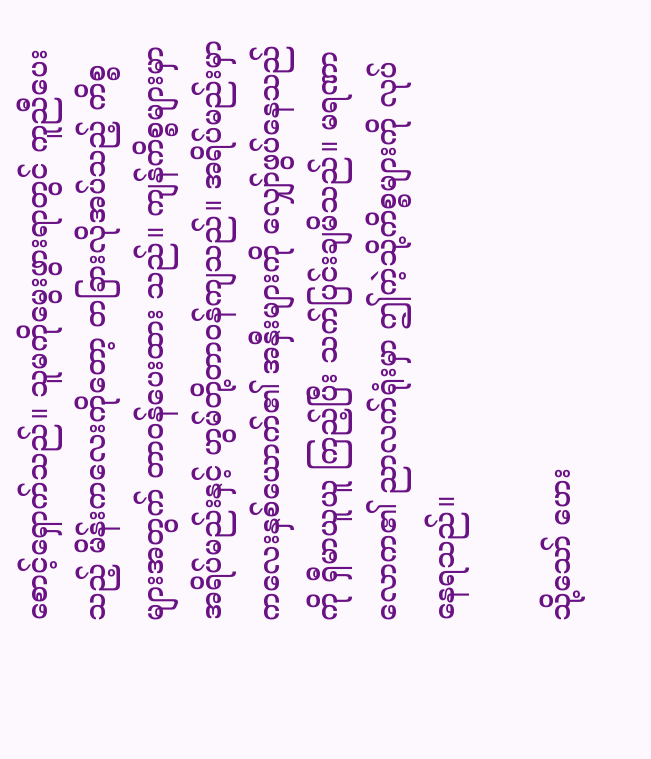စောင့်ရှောက်သည်။ သူမကိုမွေးဖွားရာတွင် ကူညီပေးသည့် မိန်းကလေးကိုတော့ တခြားလိုအပ်သည့် ကိစ္စများအတွက် တာဝန်ပေးထား သည်။ ကျန်ကိစ္စများမှာ အရိပ်မည်းနှင့် ဟွမ်တို့တာဝန်ကျသည်။ အရိပ်မည်းမှာ ကလေးနှစ်ယောက်၏ အနှီးများကို လျှော်ဖွပ်နေသည်ကို ရှီမာယူယူ ကြည့်ပြီး သက်ပြင်းချမိသည်။ မရဏာလောက၏ ညာလက်ရုံးမှာ ဤကဲ့သို့ကိစ္စများကို လုပ်နေရသည်။

သို့သော် ဟေး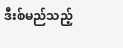ဒီးစ်မည်သည့်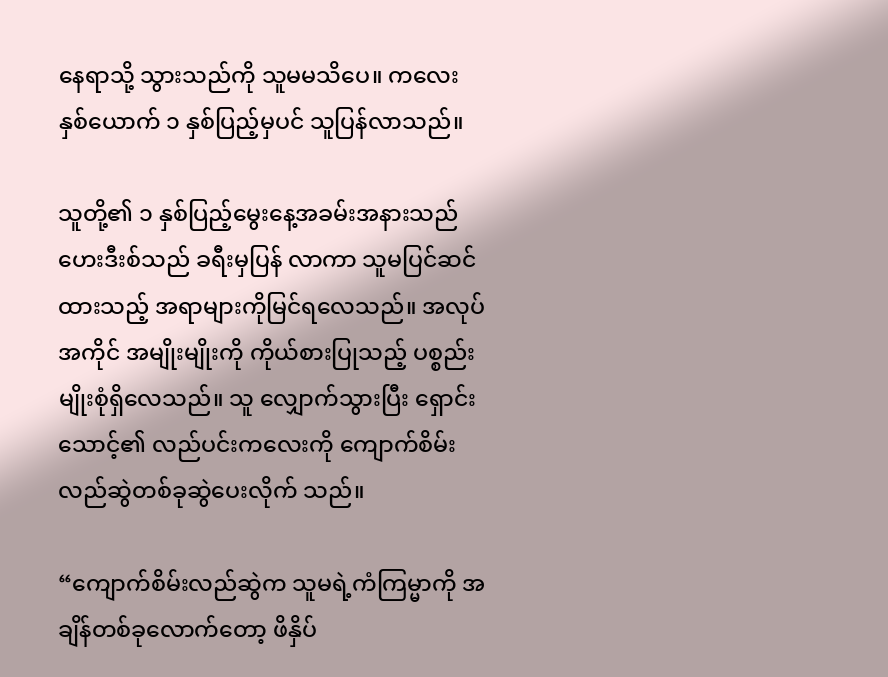နေရာသို့ သွားသည်ကို သူမမသိပေ။ ကလေး နှစ်ယောက် ၁ နှစ်ပြည့်မှပင် သူပြန်လာသည်။

သူတို့၏ ၁ နှစ်ပြည့်မွေးနေ့အခမ်းအနားသည် ဟေးဒီးစ်သည် ခရီးမှပြန် လာကာ သူမပြင်ဆင်ထားသည့် အရာများကိုမြင်ရလေသည်။ အလုပ်အကိုင် အမျိုးမျိုးကို ကိုယ်စားပြုသည့် ပစ္စည်းမျိုးစုံရှိလေသည်။ သူ လျှောက်သွားပြီး ရှောင်းသောင့်၏ လည်ပင်းကလေးကို ကျောက်စိမ်းလည်ဆွဲတစ်ခုဆွဲပေးလိုက် သည်။

“ကျောက်စိမ်းလည်ဆွဲက သူမရဲ့ကံကြမ္မာကို အချိန်တစ်ခုလောက်တော့ ဖိနှိပ်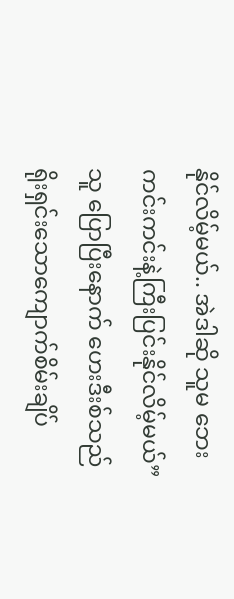နိုင်လိမ့်မယ်.. အဲဒါဆို သူမ ဘေးကင်းကင်းနဲ့ကြီးပြင်းနိုင်လိမ့်မယ်” သူ ပြောပြီးနောက် ဟေးဒီးစ်သည် ရိုးရှင်းသောကျောက်စိမ်းချိပ်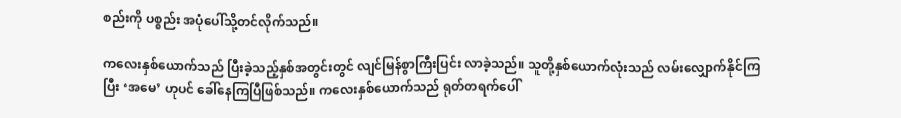စည်းကို ပစ္စည်း အပုံပေါ်သို့တင်လိုက်သည်။

ကလေးနှစ်ယောက်သည် ပြီးခဲ့သည့်နှစ်အတွင်းတွင် လျင်မြန်စွာကြီးပြင်း လာခဲ့သည်။ သူတို့နှစ်ယောက်လုံးသည် လမ်းလျှောက်နိုင်ကြပြီး ‘အမေ’ ဟုပင် ခေါ်နေကြပြီဖြစ်သည်။ ကလေးနှစ်ယောက်သည် ရုတ်တရက်ပေါ်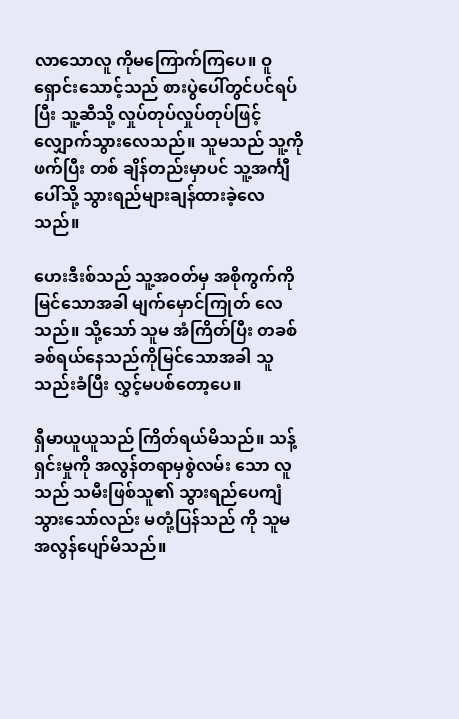လာသောလူ ကိုမကြောက်ကြပေ။ ဝူရှောင်းသောင့်သည် စားပွဲပေါ်တွင်ပင်ရပ်ပြီး သူ့ဆီသို့ လှုပ်တုပ်လှုပ်တုပ်ဖြင့် လျှောက်သွားလေသည်။ သူမသည် သူ့ကိုဖက်ပြီး တစ် ချိန်တည်းမှာပင် သူ့အင်္ကျီပေါ်သို့ သွားရည်များချန်ထားခဲ့လေသည်။

ဟေးဒီးစ်သည် သူ့အဝတ်မှ အစိုကွက်ကိုမြင်သောအခါ မျက်မှောင်ကြုတ် လေသည်။ သို့သော် သူမ အံကြိတ်ပြီး တခစ်ခစ်ရယ်နေသည်ကိုမြင်သောအခါ သူ သည်းခံပြီး လွှင့်မပစ်တော့ပေ။

ရှီမာယူယူသည် ကြိတ်ရယ်မိသည်။ သန့်ရှင်းမှုကို အလွန်တရာမှစွဲလမ်း သော လူသည် သမီးဖြစ်သူ၏ သွားရည်ပေကျံသွားသော်လည်း မတုံ့ပြန်သည် ကို သူမ အလွန်ပျော်မိသည်။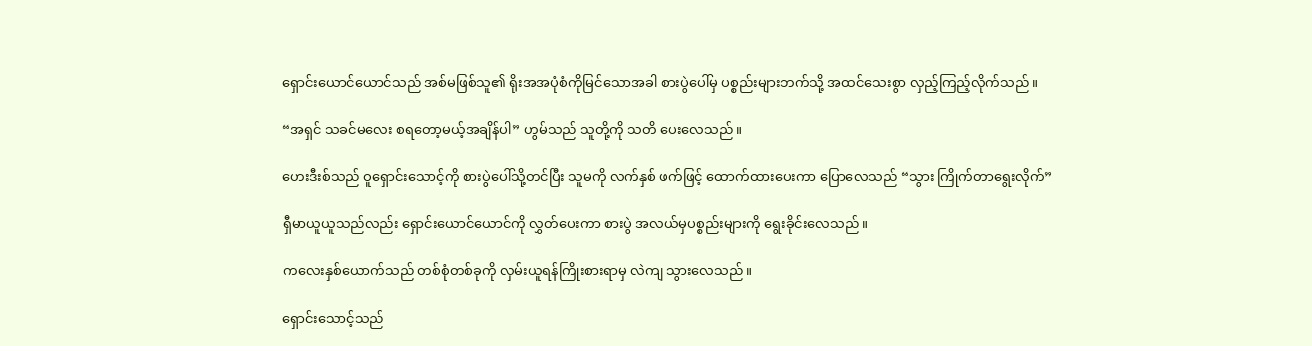ရှောင်းယောင်ယောင်သည် အစ်မဖြစ်သူ၏ ရိုးအအပုံစံကိုမြင်သောအခါ စားပွဲပေါ်မှ ပစ္စည်းများဘက်သို့ အထင်သေးစွာ လှည့်ကြည့်လိုက်သည်။

“အရှင် သခင်မလေး စရတော့မယ့်အချိန်ပါ” ဟွမ်သည် သူတို့ကို သတိ ပေးလေသည်။

ဟေးဒီးစ်သည် ဝူရှောင်းသောင့်ကို စားပွဲပေါ်သို့တင်ပြီး သူမကို လက်နှစ် ဖက်ဖြင့် ထောက်ထားပေးကာ ပြောလေသည် “သွား ကြိုက်တာရွေးလိုက်”

ရှီမာယူယူသည်လည်း ရှောင်းယောင်ယောင်ကို လွှတ်ပေးကာ စားပွဲ အလယ်မှပစ္စည်းများကို ရွေးခိုင်းလေသည်။

ကလေးနှစ်ယောက်သည် တစ်စုံတစ်ခုကို လှမ်းယူရန်ကြိုးစားရာမှ လဲကျ သွားလေသည်။

ရှောင်းသောင့်သည်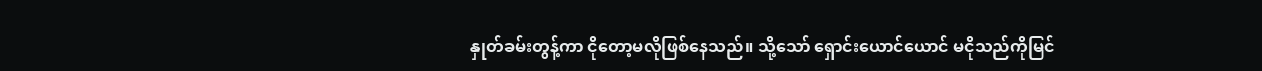နှုတ်ခမ်းတွန့်ကာ ငိုတော့မလိုဖြစ်နေသည်။ သို့သော် ရှောင်းယောင်ယောင် မငိုသည်ကိုမြင်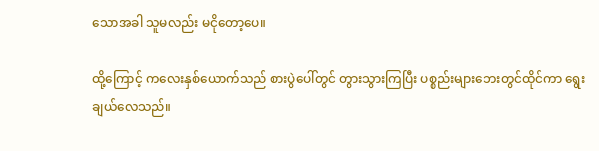သောအခါ သူမလည်း မငိုတော့ပေ။

ထို့ကြောင့် ကလေးနှစ်ယောက်သည် စားပွဲပေါ်တွင် တွားသွားကြပြီး ပစ္စည်းများဘေးတွင်ထိုင်ကာ ရွေးချယ်လေသည်။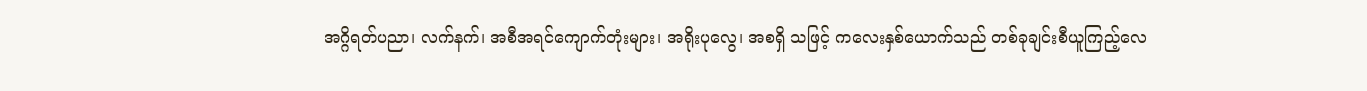အဂ္ဂိရတ်ပညာ၊ လက်နက်၊ အစီအရင်ကျောက်တုံးများ၊ အရိုးပုလွေ၊ အစရှိ သဖြင့် ကလေးနှစ်ယောက်သည် တစ်ခုချင်းစီယူကြည့်လေ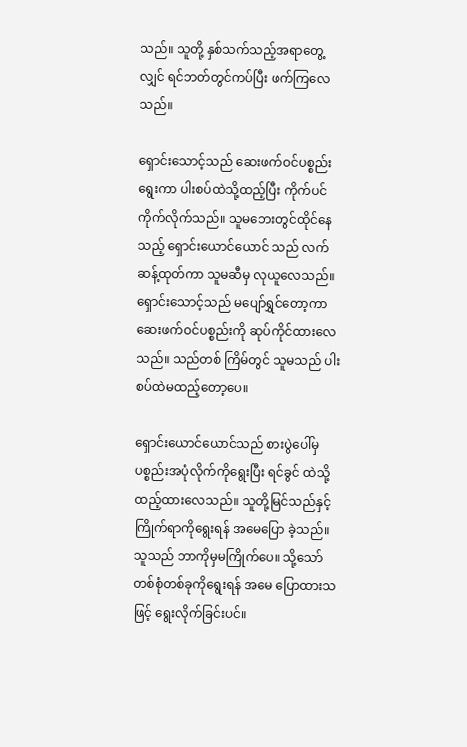သည်။ သူတို့ နှစ်သက်သည့်အရာတွေ့လျှင် ရင်ဘတ်တွင်ကပ်ပြီး ဖက်ကြလေသည်။

ရှောင်းသောင့်သည် ဆေးဖက်ဝင်ပစ္စည်းရွေးကာ ပါးစပ်ထဲသို့ထည့်ပြီး ကိုက်ပင်ကိုက်လိုက်သည်။ သူမဘေးတွင်ထိုင်နေသည့် ရှောင်းယောင်ယောင် သည် လက်ဆန့်ထုတ်ကာ သူမဆီမှ လုယူလေသည်။ ရှောင်းသောင့်သည် မပျော်ရွှင်တော့ကာ ဆေးဖက်ဝင်ပစ္စည်းကို ဆုပ်ကိုင်ထားလေသည်။ သည်တစ် ကြိမ်တွင် သူမသည် ပါးစပ်ထဲမထည့်တော့ပေ။

ရှောင်းယောင်ယောင်သည် စားပွဲပေါ်မှ ပစ္စည်းအပုံလိုက်ကိုရွေးပြီး ရင်ခွင် ထဲသို့ ထည့်ထားလေသည်။ သူတို့မြင်သည်နှင့် ကြိုက်ရာကိုရွေးရန် အမေပြော ခဲ့သည်။ သူသည် ဘာကိုမှမကြိုက်ပေ။ သို့သော် တစ်စုံတစ်ခုကိုရွေးရန် အမေ ပြောထားသဖြင့် ရွေးလိုက်ခြင်းပင်။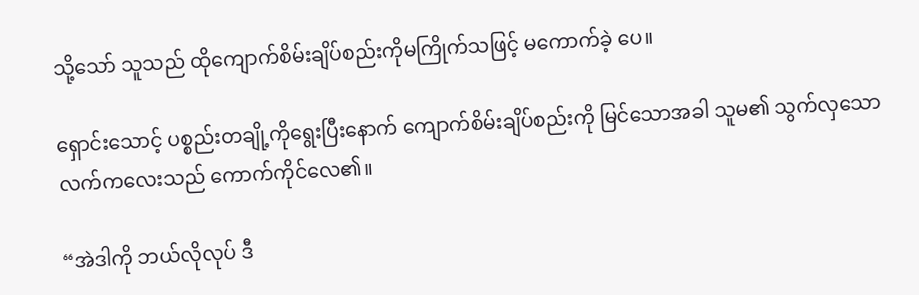သို့သော် သူသည် ထိုကျောက်စိမ်းချိပ်စည်းကိုမကြိုက်သဖြင့် မကောက်ခဲ့ ပေ။

ရှောင်းသောင့် ပစ္စည်းတချို့ကိုရွေးပြီးနောက် ကျောက်စိမ်းချိပ်စည်းကို မြင်သောအခါ သူမ၏ သွက်လှသောလက်ကလေးသည် ကောက်ကိုင်လေ၏။

“အဲဒါကို ဘယ်လိုလုပ် ဒီ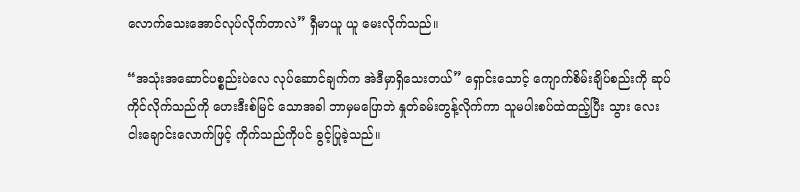လောက်သေးအောင်လုပ်လိုက်တာလဲ” ရှီမာယူ ယူ မေးလိုက်သည်။

“အသုံးအဆောင်ပစ္စည်းပဲလေ လုပ်ဆောင်ချက်က အဲဒီမှာရှိသေးတယ်” ရှောင်းသောင့် ကျောက်စိမ်းချိပ်စည်းကို ဆုပ်ကိုင်လိုက်သည်ကို ဟေးဒီးစ်မြင် သောအခါ ဘာမှမပြောဘဲ နှုတ်ခမ်းတွန့်လိုက်ကာ သူမပါးစပ်ထဲထည့်ပြီး သွား လေးငါးချောင်းလောက်ဖြင့် ကိုက်သည်ကိုပင် ခွင့်ပြုခဲ့သည်။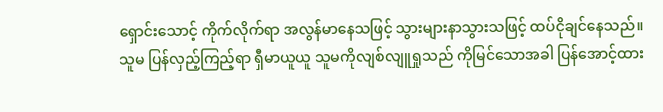ရှောင်းသောင့် ကိုက်လိုက်ရာ အလွန်မာနေသဖြင့် သွားများနာသွားသဖြင့် ထပ်ငိုချင်နေသည်။ သူမ ပြန်လှည့်ကြည့်ရာ ရှီမာယူယူ သူမကိုလျစ်လျူရှုသည် ကိုမြင်သောအခါ ပြန်အောင့်ထား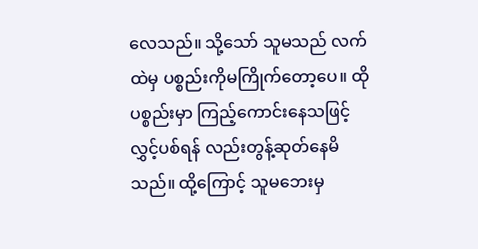လေသည်။ သို့သော် သူမသည် လက်ထဲမှ ပစ္စည်းကိုမကြိုက်တော့ပေ။ ထိုပစ္စည်းမှာ ကြည့်ကောင်းနေသဖြင့် လွှင့်ပစ်ရန် လည်းတွန့်ဆုတ်နေမိသည်။ ထို့ကြောင့် သူမဘေးမှ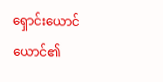ရှောင်းယောင်ယောင်၏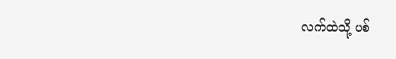လက်ထဲသို့ ပစ်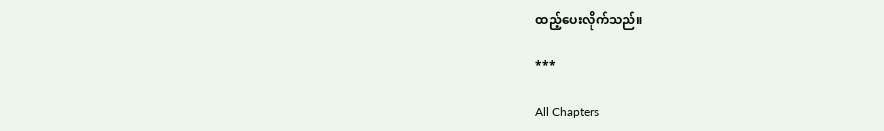ထည့်ပေးလိုက်သည်။

***

All Chapters